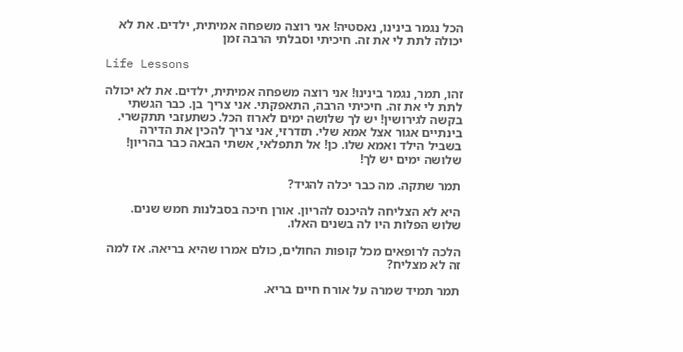הכל נגמר בינינו, נאסטיה! אני רוצה משפחה אמיתית, ילדים. את לא יכולה לתת לי את זה. חיכיתי וסבלתי הרבה זמן

Life Lessons

זהו, תמר, נגמר בינינו! אני רוצה משפחה אמיתית, ילדים. את לא יכולה לתת לי את זה. חיכיתי הרבה, התאפקתי. אני צריך בן. כבר הגשתי בקשה לגירושין! יש לך שלושה ימים לארוז הכל. כשתעזבי תתקשרי. בינתיים אגור אצל אמא שלי. תזדרזי, אני צריך להכין את הדירה בשביל הילד ואמא שלו. כן! אל תתפלאי, אשתי הבאה כבר בהריון! שלושה ימים יש לך!

תמר שתקה. מה כבר יכלה להגיד?

היא לא הצליחה להיכנס להריון. אורן חיכה בסבלנות חמש שנים. שלוש הפלות היו לה בשנים האלו.

הלכה לרופאים מכל קופות החולים, כולם אמרו שהיא בריאה. אז למה זה לא מצליח?

תמר תמיד שמרה על אורח חיים בריא.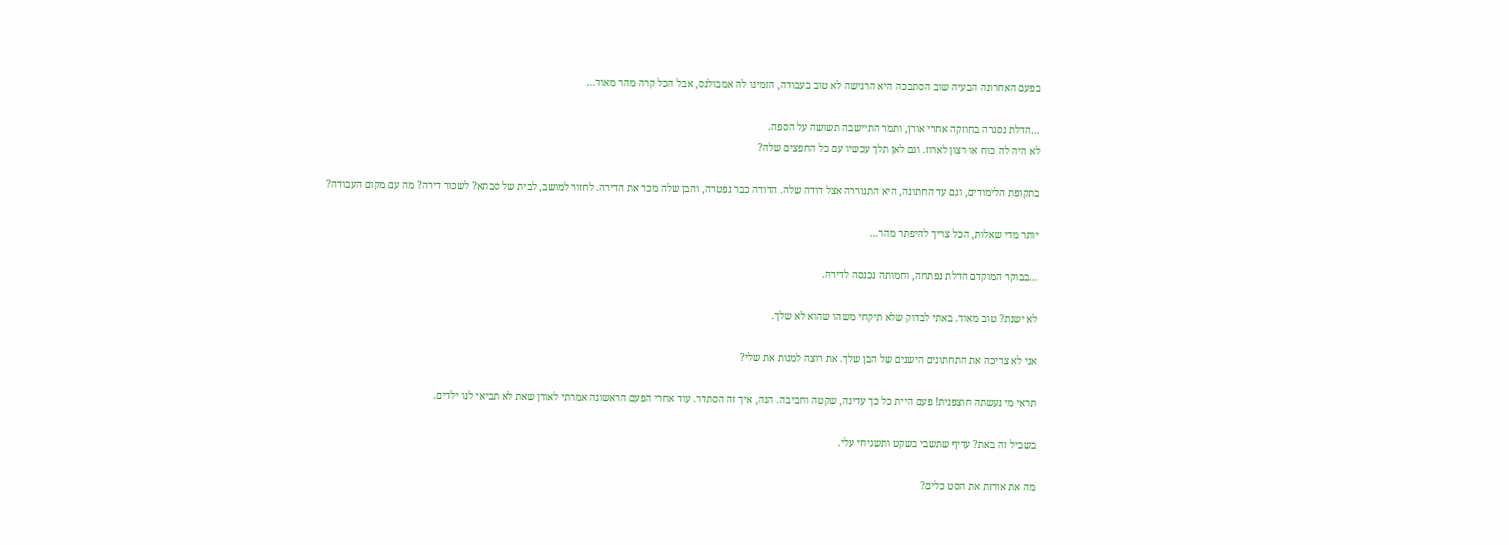בפעם האחרונה הבעיה שוב הסתבכה היא הרגישה לא טוב בעבודה, הזמינו לה אמבולנס, אבל הכל קרה מהר מאוד…

…הדלת נסגרה בחוזקה אחרי אורן, ותמר התיישבה תשושה על הספה.
לא היה לה כוח או רצון לארוז. וגם לאן תלך עכשיו עם כל החפצים שלה?

בתקופת הלימודים, וגם עד החתונה, היא התגוררה אצל דודה שלה. הדודה כבר נפטרה, והבן שלה מכר את הדירה. לחזור למושב, לבית של סבתא? לשכור דירה? מה עם מקום העבודה?

יותר מדי שאלות, הכל צריך להיפתר מהר…

…בבוקר המוקדם הדלת נפתחה, וחמותה נכנסה לדירה.

לא ישנת? טוב מאוד. באתי לבדוק שלא תיקחי משהו שהוא לא שלך.

אני לא צריכה את התחתונים הישנים של הבן שלך. את רוצה למנות את שלי?

תראי מי נעשתה חוצפנית! פעם היית כל כך עדינה, שקטה וחביבה. הנה, איך זה הסתדר. עוד אחרי הפעם הראשונה אמרתי לאורן שאת לא תביאי לנו ילדים.

בשביל זה באת? עדיף שתשבי בשקט ותשגיחי עלי.

מה את אורזת את הסט כלים?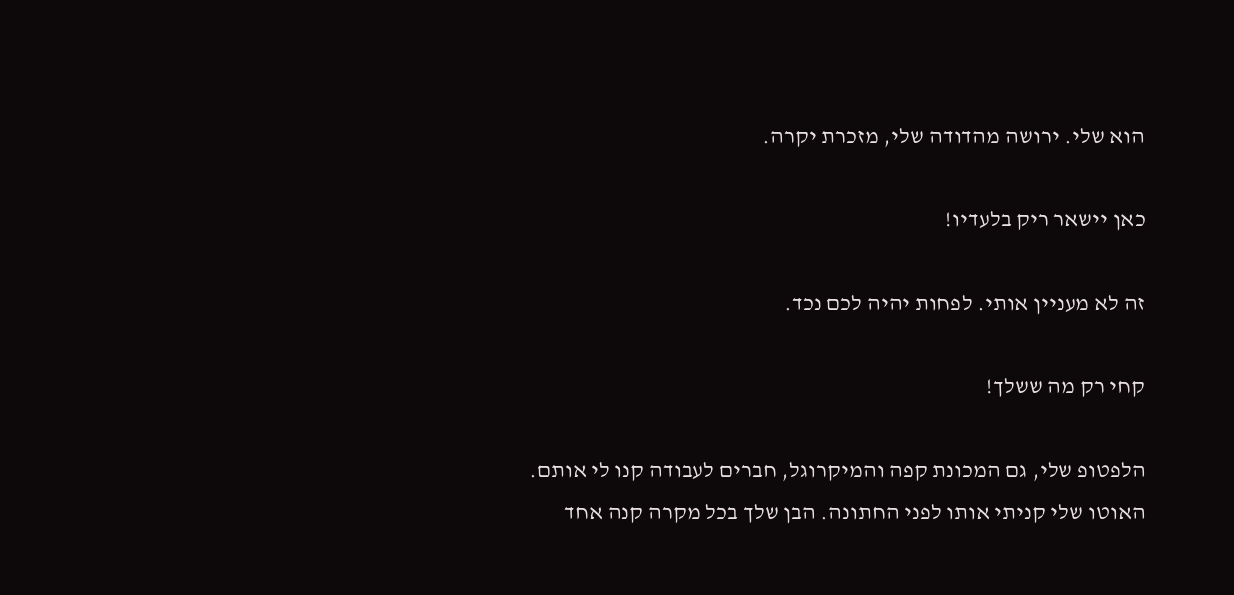הוא שלי. ירושה מהדודה שלי, מזכרת יקרה.

כאן יישאר ריק בלעדיו!

זה לא מעניין אותי. לפחות יהיה לכם נכד.

קחי רק מה ששלך!

הלפטופ שלי, גם המכונת קפה והמיקרוגל, חברים לעבודה קנו לי אותם. האוטו שלי קניתי אותו לפני החתונה. הבן שלך בכל מקרה קנה אחד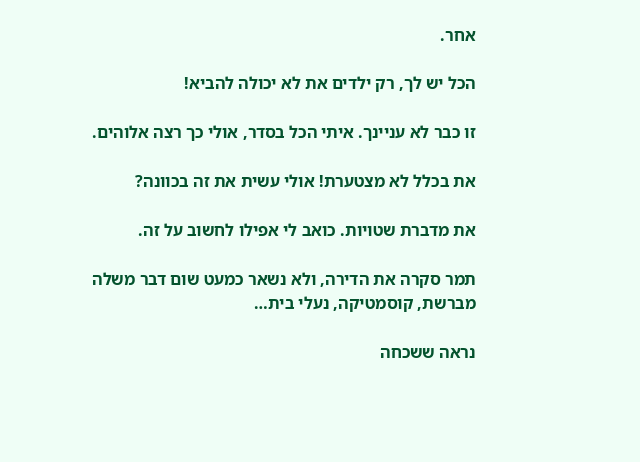אחר.

הכל יש לך, רק ילדים את לא יכולה להביא!

זו כבר לא עניינך. איתי הכל בסדר, אולי כך רצה אלוהים.

את בכלל לא מצטערת! אולי עשית את זה בכוונה?

את מדברת שטויות. כואב לי אפילו לחשוב על זה.

תמר סקרה את הדירה, ולא נשאר כמעט שום דבר משלה מברשת, קוסמטיקה, נעלי בית…

נראה ששכחה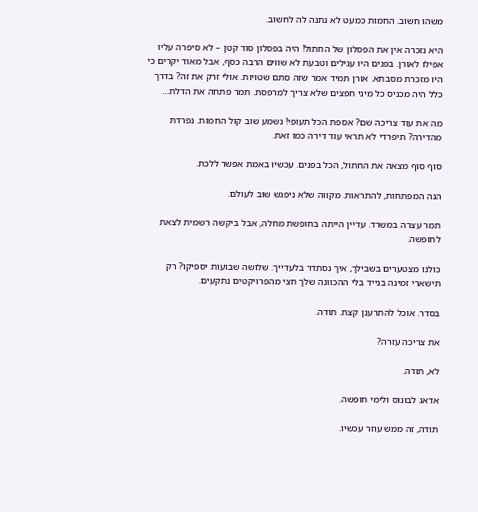משהו חשוב. החמות כמעט לא נתנה לה לחשוב.

היא נזכרה אין את הפסלון של החתול! היה בפסלון סוד קטן – לא סיפרה עליו אפילו לאורן. בפנים היו עגילים וטבעת לא שווים הרבה כסף, אבל מאוד יקרים כי היו מזכרת מסבתא. אורן תמיד אמר שזה סתם שטויות. אולי זרק את זה? בדרך כלל היה מכניס כל מיני חפצים שלא צריך למרפסת. תמר פתחה את הדלת…

מה את עוד צריכה שם? אספת הכל תעופי! נשמע שוב קול החמות. נפרדת מהדירה? תיפרדי לא תראי עוד דירה כמו זאת.

סוף סוף מצאה את החתול, הכל בפנים. עכשיו באמת אפשר ללכת.

הנה המפתחות, להתראות. מקווה שלא ניפגש שוב לעולם.

תמר עצרה במשרד. עדיין הייתה בחופשת מחלה, אבל ביקשה רשמית לצאת לחופשה.

כולנו מצטערים בשבילך, איך נסתדר בלעדייך. שלושה שבועות יספיקו? רק תישארי זמינה בנייד בלי ההכוונה שלך חצי מהפרויקטים נתקעים.

בסדר. אוכל להתרענן קצת. תודה.

את צריכה עזרה?

לא, תודה.

אדאג לבונוס ולימי חופשה.

תודה, זה ממש עוזר עכשיו.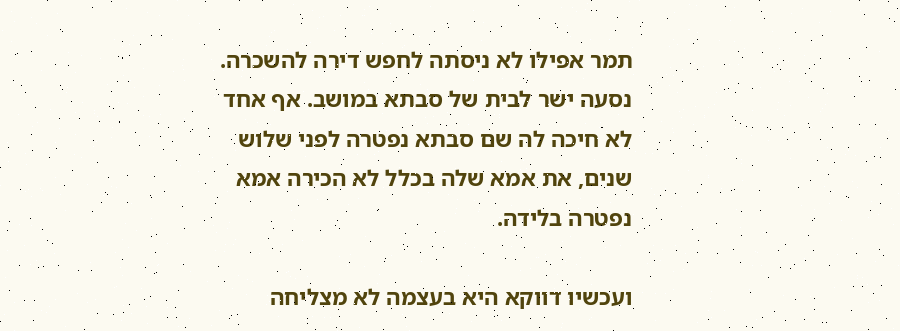תמר אפילו לא ניסתה לחפש דירה להשכרה. נסעה ישר לבית של סבתא במושב. אף אחד לא חיכה לה שם סבתא נפטרה לפני שלוש שנים, את אמא שלה בכלל לא הכירה אמא נפטרה בלידה.

ועכשיו דווקא היא בעצמה לא מצליחה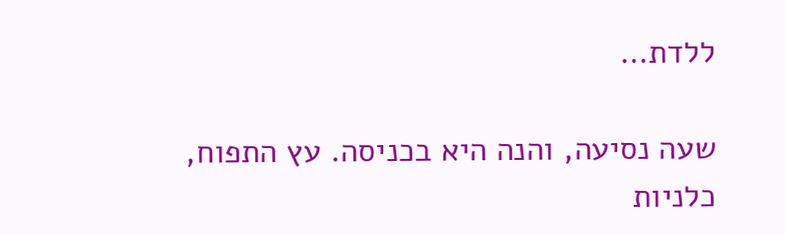ללדת…

שעה נסיעה, והנה היא בכניסה. עץ התפוח, כלניות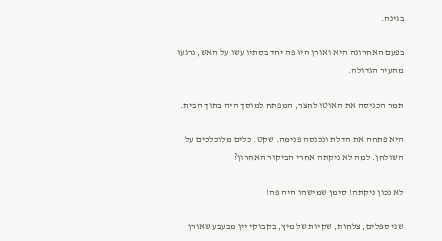בגינה.

בפעם האחרונה היא ואורן היו פה יחד בסתיו עשו על האש, נרגעו מהעיר הגדולה.

תמר הכניסה את האוטו לחצר, המפתח למוסך היה בתוך הבית.

היא פתחה את הדלת ונכנסה פנימה. שקט. כלים מלוכלכים על השולחן. למה לא ניקתה אחרי הביקור האחרון?

לא נכון ניקתה! סימן שמישהו היה פה!

שני ספלים, צלחות, שקיות של מיץ, בקבוקי יין מבעבע שאורן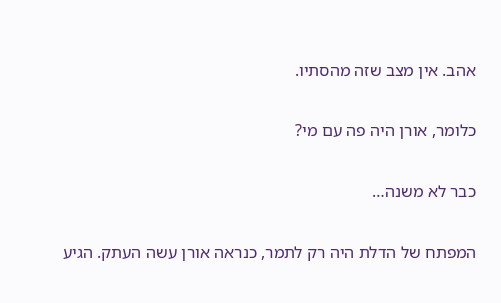אהב. אין מצב שזה מהסתיו.

כלומר, אורן היה פה עם מי?

כבר לא משנה…

המפתח של הדלת היה רק לתמר, כנראה אורן עשה העתק. הגיע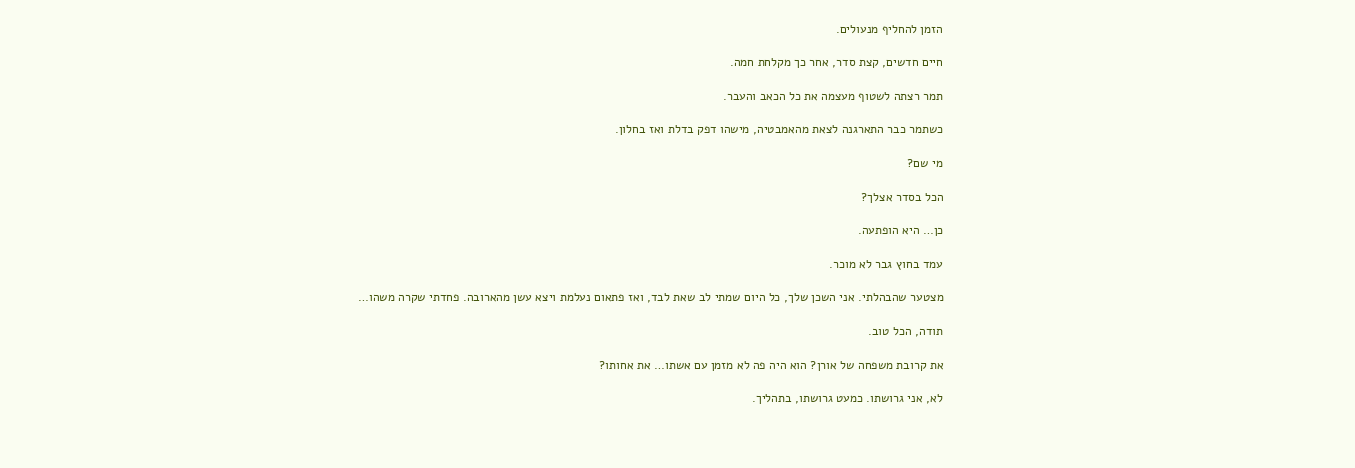הזמן להחליף מנעולים.

חיים חדשים, קצת סדר, אחר כך מקלחת חמה.

תמר רצתה לשטוף מעצמה את כל הכאב והעבר.

כשתמר כבר התארגנה לצאת מהאמבטיה, מישהו דפק בדלת ואז בחלון.

מי שם?

הכל בסדר אצלך?

כן… היא הופתעה.

עמד בחוץ גבר לא מוכר.

מצטער שהבהלתי. אני השכן שלך, כל היום שמתי לב שאת לבד, ואז פתאום נעלמת ויצא עשן מהארובה. פחדתי שקרה משהו…

תודה, הכל טוב.

את קרובת משפחה של אורן? הוא היה פה לא מזמן עם אשתו… את אחותו?

לא, אני גרושתו. כמעט גרושתו, בתהליך.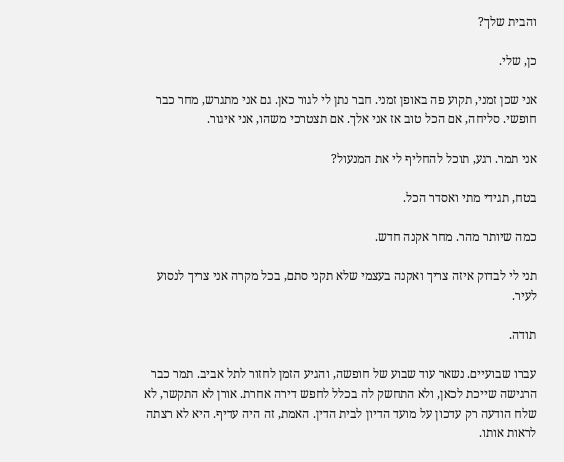והבית שלך?

כן, שלי.

אני שכן זמני, תקוע פה באופן זמני. חבר נתן לי לגור כאן. גם אני מתגרש, מחר כבר חופשי. סליחה, אם הכל טוב אז אני אלך. אם תצטרכי משהו, אני איגור.

אני תמר. רגע, תוכל להחליף לי את המנעול?

בטח, תגידי מתי ואסדר הכל.

כמה שיותר מהר. מחר אקנה חדש.

תני לי לבדוק איזה צריך ואקנה בעצמי שלא תקני סתם, בכל מקרה אני צריך לנסוע לעיר.

תודה.

עברו שבועיים. נשאר עוד שבוע של חופשה, והגיע הזמן לחזור לתל אביב. תמר כבר הרגישה שייכת לכאן, ולא התחשק לה בכלל לחפש דירה אחרת. אורן לא התקשר, לא שלח הודעה רק עדכון על מועד הדיון לבית הדין. האמת, זה היה עדיף. היא לא רצתה לראות אותו.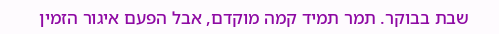שבת בבוקר. תמר תמיד קמה מוקדם, אבל הפעם איגור הזמין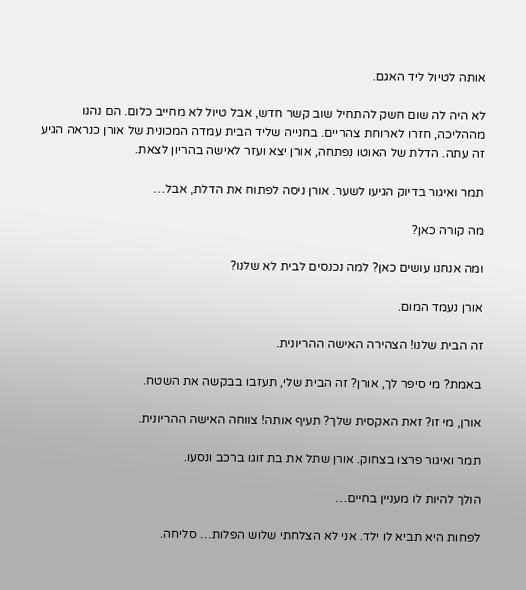אותה לטיול ליד האגם.

לא היה לה שום חשק להתחיל שוב קשר חדש, אבל טיול לא מחייב כלום. הם נהנו מההליכה, חזרו לארוחת צהריים. בחנייה שליד הבית עמדה המכונית של אורן כנראה הגיע זה עתה. הדלת של האוטו נפתחה, אורן יצא ועזר לאישה בהריון לצאת.

תמר ואיגור בדיוק הגיעו לשער. אורן ניסה לפתוח את הדלת, אבל…

מה קורה כאן?

ומה אנחנו עושים כאן? למה נכנסים לבית לא שלנו?

אורן נעמד המום.

זה הבית שלנו! הצהירה האישה ההריונית.

באמת? מי סיפר לך, אורן? זה הבית שלי, תעזבו בבקשה את השטח.

אורן, מי זו? זאת האקסית שלך? תעיף אותה! צווחה האישה ההריונית.

תמר ואיגור פרצו בצחוק. אורן שתל את בת זוגו ברכב ונסעו.

הולך להיות לו מעניין בחיים…

לפחות היא תביא לו ילד. אני לא הצלחתי שלוש הפלות… סליחה.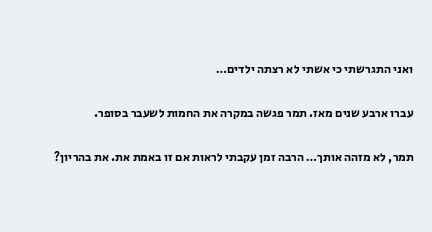ואני התגרשתי כי אשתי לא רצתה ילדים…

עברו ארבע שנים מאז. תמר פגשה במקרה את החמות לשעבר בסופר.

תמר, לא מזהה אותך… הרבה זמן עקבתי לראות אם זו באמת את. את בהריון?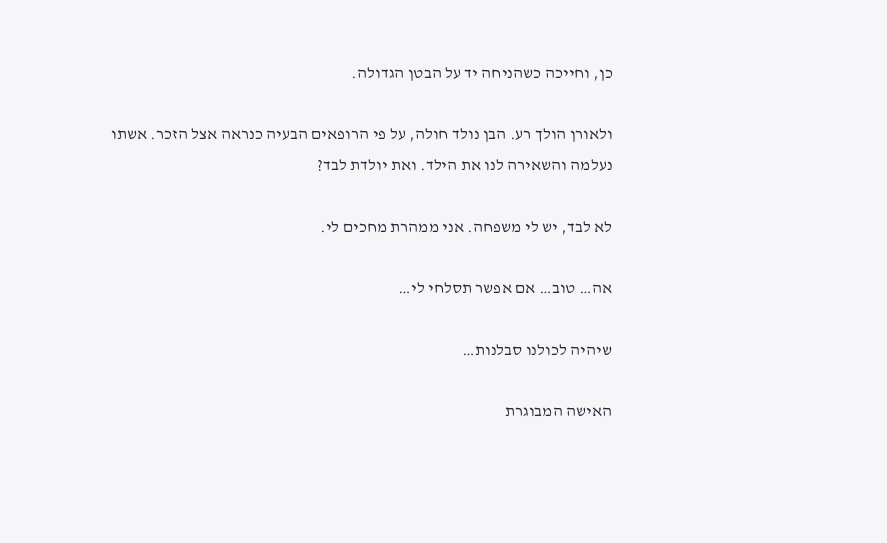כן, וחייכה כשהניחה יד על הבטן הגדולה.

ולאורן הולך רע. הבן נולד חולה, על פי הרופאים הבעיה כנראה אצל הזכר. אשתו נעלמה והשאירה לנו את הילד. ואת יולדת לבד?

לא לבד, יש לי משפחה. אני ממהרת מחכים לי.

אה… טוב… אם אפשר תסלחי לי…

שיהיה לכולנו סבלנות…

האישה המבוגרת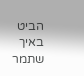הביט באיך שתמר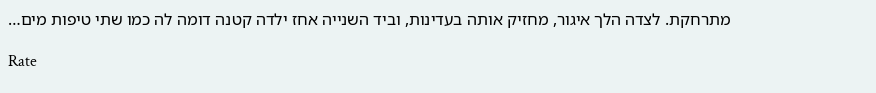מתרחקת. לצדה הלך איגור, מחזיק אותה בעדינות, וביד השנייה אחז ילדה קטנה דומה לה כמו שתי טיפות מים…

Rate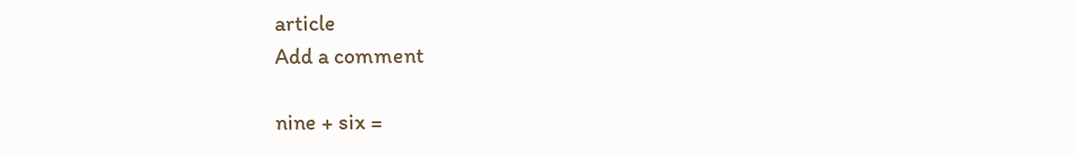article
Add a comment

nine + six =